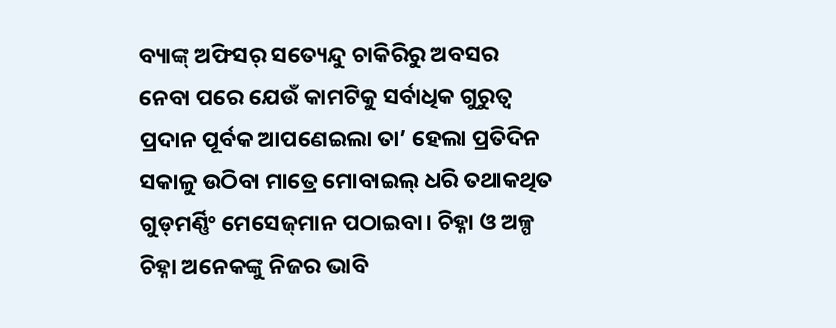ବ୍ୟାଙ୍କ୍ ଅଫିସର୍‌ ସତ୍ୟେନ୍ଦୁ ଚାକିରିରୁ ଅବସର ନେବା ପରେ ଯେଉଁ କାମଟିକୁ ସର୍ବାଧିକ ଗୁରୁତ୍ୱ ପ୍ରଦାନ ପୂର୍ବକ ଆପଣେଇଲା ତା’ ହେଲା ପ୍ରତିଦିନ ସକାଳୁ ଉଠିବା ମାତ୍ରେ ମୋବାଇଲ୍ ଧରି ତଥାକଥିତ ଗୁଡ୍‌ମର୍ଣ୍ଣିଂ ମେସେଜ୍‌ମାନ ପଠାଇବା। ଚିହ୍ନା ଓ ଅଳ୍ପ ଚିହ୍ନା ଅନେକଙ୍କୁ ନିଜର ଭାବି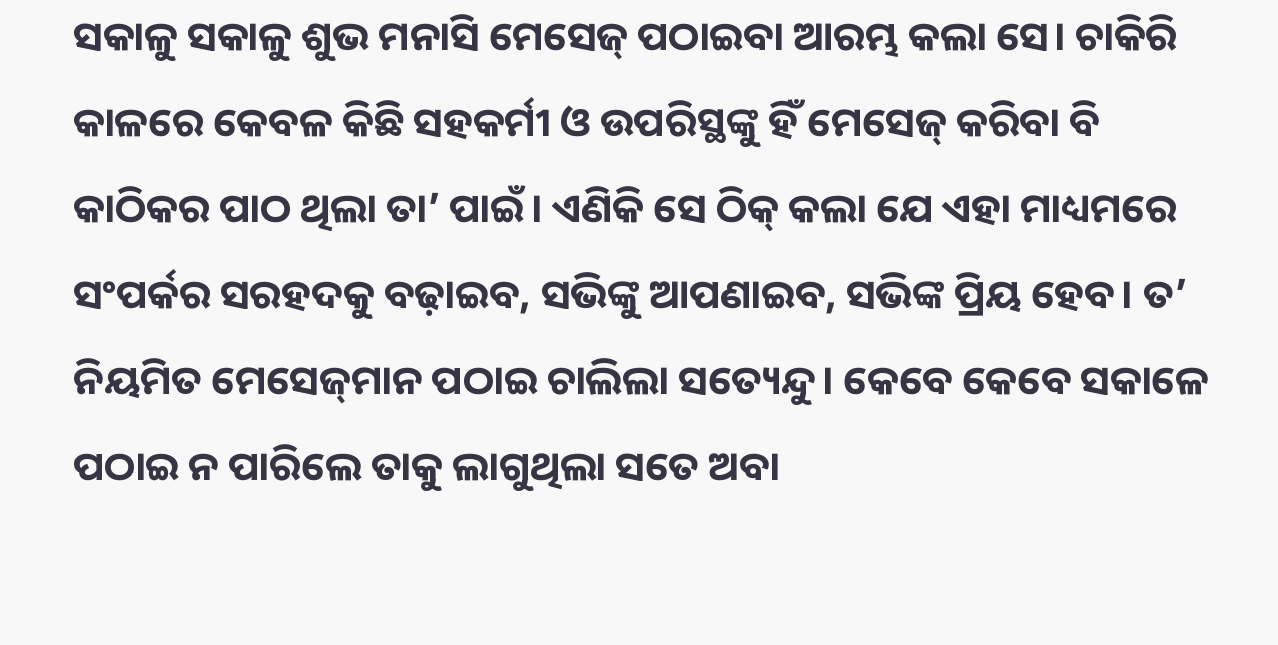ସକାଳୁ ସକାଳୁ ଶୁଭ ମନାସି ମେସେଜ୍ ପଠାଇବା ଆରମ୍ଭ କଲା ସେ। ଚାକିରି କାଳରେ କେବଳ କିଛି ସହକର୍ମୀ ଓ ଉପରିସ୍ଥଙ୍କୁ ହିଁ ମେସେଜ୍ କରିବା ବି କାଠିକର ପାଠ ଥିଲା ତା’ ପାଇଁ। ଏଣିକି ସେ ଠିକ୍‌ କଲା ଯେ ଏହା ମାଧ୍ୟମରେ ସଂପର୍କର ସରହଦକୁ ବଢ଼ାଇବ, ସଭିଙ୍କୁ ଆପଣାଇବ, ସଭିଙ୍କ ପ୍ରିୟ ହେବ। ତ’ ନିୟମିତ ମେସେଜ୍‌ମାନ ପଠାଇ ଚାଲିଲା ସତ୍ୟେନ୍ଦୁ। କେବେ କେବେ ସକାଳେ ପଠାଇ ନ ପାରିଲେ ତାକୁ ଲାଗୁଥିଲା ସତେ ଅବା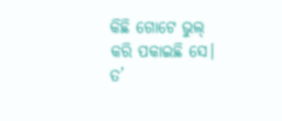କିଛି ଗୋଟେ ଭୁଲ୍ କରି ପକାଇଛି ସେ। ତ’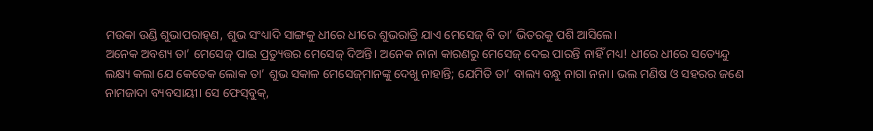ମଉକା ଉଣ୍ଡି ଶୁଭାପରାହ୍‌ଣ, ଶୁଭ ସଂଧ୍ୟାଦି ସାଙ୍ଗକୁ ଧୀରେ ଧୀରେ ଶୁଭରାତ୍ରି ଯାଏ ମେସେଜ୍ ବି ତା’ ଭିତରକୁ ପଶି ଆସିଲେ।
ଅନେକ ଅବଶ୍ୟ ତା’ ମେସେଜ୍ ପାଇ ପ୍ରତ୍ୟୁତ୍ତର ମେସେଜ୍ ଦିଅନ୍ତି। ଅନେକ ନାନା କାରଣରୁ ମେସେଜ୍ ଦେଇ ପାରନ୍ତି ନାହିଁ ମଧ୍ୟ! ଧୀରେ ଧୀରେ ସତ୍ୟେନ୍ଦୁ ଲକ୍ଷ୍ୟ କଲା ଯେ କେତେକ ଲୋକ ତା’ ଶୁଭ ସକାଳ ମେସେଜ୍‌ମାନଙ୍କୁ ଦେଖୁ ନାହାନ୍ତି; ଯେମିତି ତା’ ବାଲ୍ୟ ବନ୍ଧୁ ନାଗା ନନା। ଭଲ ମଣିଷ ଓ ସହରର ଜଣେ ନାମଜାଦା ବ୍ୟବସାୟୀ। ସେ ଫେସ୍‌ବୁକ୍,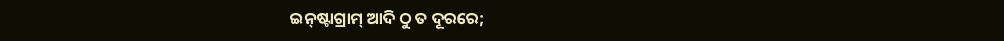ଇନ୍‌ଷ୍ଟାଗ୍ରାମ୍ ଆଦି ଠୁ ତ ଦୂରରେ;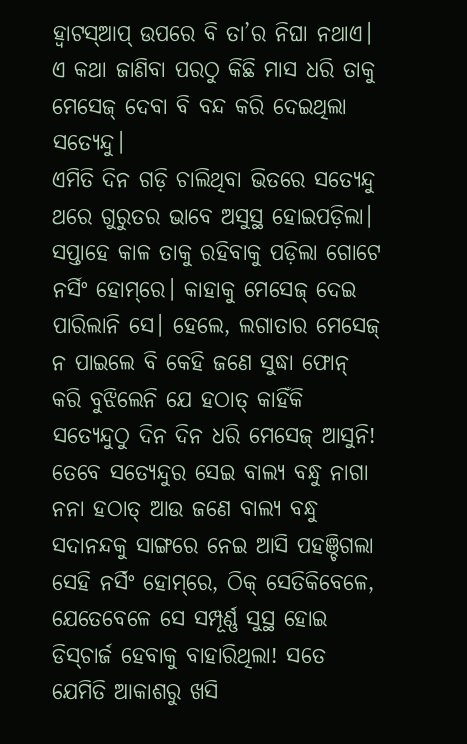ହ୍ୱାଟସ୍‌ଆପ୍ ଉପରେ ବି ତା’ର ନିଘା ନଥାଏ। ଏ କଥା ଜାଣିବା ପରଠୁ କିଛି ମାସ ଧରି ତାକୁ ମେସେଜ୍ ଦେବା ବି ବନ୍ଦ କରି ଦେଇଥିଲା ସତ୍ୟେନ୍ଦୁ।
ଏମିତି ଦିନ ଗଡ଼ି ଚାଲିଥିବା ଭିତରେ ସତ୍ୟେନ୍ଦୁ ଥରେ ଗୁରୁତର ଭାବେ ଅସୁସ୍ଥ ହୋଇପଡ଼ିଲା। ସପ୍ତାହେ କାଳ ତାକୁ ରହିବାକୁ ପଡ଼ିଲା ଗୋଟେ ନର୍ସିଂ ହୋମ୍‌ରେ। କାହାକୁ ମେସେଜ୍ ଦେଇ ପାରିଲାନି ସେ। ହେଲେ, ଲଗାତାର ମେସେଜ୍ ନ ପାଇଲେ ବି କେହି ଜଣେ ସୁଦ୍ଧା ଫୋନ୍ କରି ବୁଝିଲେନି ଯେ ହଠାତ୍ କାହିଁକି ସତ୍ୟେନ୍ଦୁଠୁ ଦିନ ଦିନ ଧରି ମେସେଜ୍‌ ଆସୁନି! ତେବେ ସତ୍ୟେନ୍ଦୁର ସେଇ ବାଲ୍ୟ ବନ୍ଧୁ ନାଗା ନନା ହଠାତ୍ ଆଉ ଜଣେ ବାଲ୍ୟ ବନ୍ଧୁ ସଦାନନ୍ଦକୁ ସାଙ୍ଗରେ ନେଇ ଆସି ପହଞ୍ଚିଗଲା ସେହି ନର୍ସିଂ‌ ହୋମ୍‌ରେ, ଠିକ୍‌ ସେତିକିବେଳେ, ଯେତେବେଳେ ସେ ସମ୍ପୂର୍ଣ୍ଣ ସୁସ୍ଥ ହୋଇ ଡିସ୍‌ଚାର୍ଜ ହେବାକୁ ବାହାରିଥିଲା! ସତେ ଯେମିତି ଆକାଶରୁ ଖସି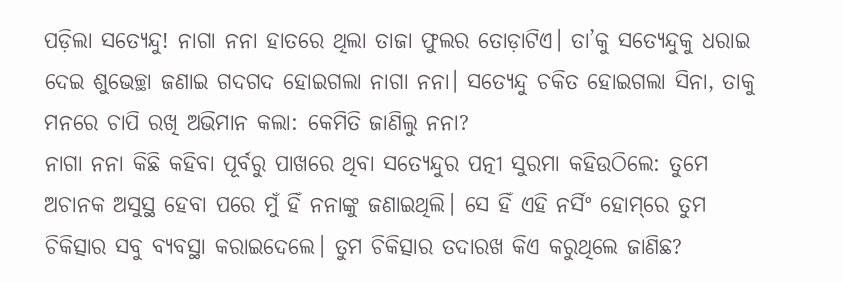ପଡ଼ିଲା ସତ୍ୟେନ୍ଦୁ! ନାଗା ନନା ହାତରେ ଥିଲା ତାଜା ଫୁଲର ତୋଡ଼ାଟିଏ। ତା’କୁ ସତ୍ୟେନ୍ଦୁକୁ ଧରାଇ ଦେଇ ଶୁଭେଚ୍ଛା ଜଣାଇ ଗଦଗଦ ହୋଇଗଲା ନାଗା ନନା। ସତ୍ୟେନ୍ଦୁ ଚକିତ ହୋଇଗଲା ସିନା, ତାକୁ ମନରେ ଚାପି ରଖି ଅଭିମାନ କଲା: କେମିତି ଜାଣିଲୁ ନନା?
ନାଗା ନନା କିଛି କହିବା ପୂର୍ବରୁ ପାଖରେ ଥିବା ସତ୍ୟେନ୍ଦୁର ପତ୍ନୀ ସୁରମା କହିଉଠିଲେ: ତୁମେ ଅଚାନକ ଅସୁସ୍ଥ ହେବା ପରେ ମୁଁ ହିଁ ନନାଙ୍କୁ ଜଣାଇଥିଲି। ସେ ହିଁ ଏହି ନର୍ସିଂ ହୋମ୍‌ରେ ତୁମ ଚିକିତ୍ସାର ସବୁ ବ୍ୟବସ୍ଥା କରାଇଦେଲେ। ତୁମ ଚିକିତ୍ସାର ତଦାରଖ କିଏ କରୁଥିଲେ ଜାଣିଛ?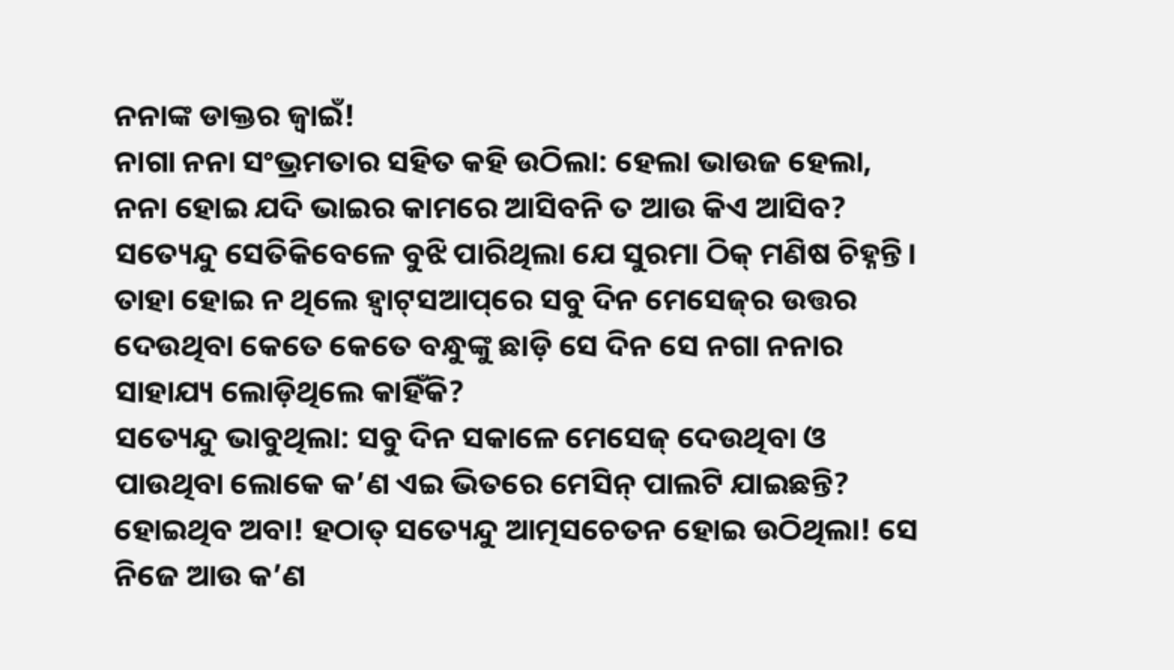ନନାଙ୍କ ଡାକ୍ତର ଜ୍ୱାଇଁ!
ନାଗା ନନା ସଂଭ୍ରମତାର ସହିତ କହି ଉଠିଲା: ହେଲା ଭାଉଜ ହେଲା, ନନା ହୋଇ ଯଦି ଭାଇର କାମରେ ଆସିବନି ତ ଆଉ କିଏ ଆସିବ?
ସତ୍ୟେନ୍ଦୁ ସେତିକିବେଳେ ବୁଝି ପାରିଥିଲା ଯେ ସୁରମା ଠିକ୍‌ ମଣିଷ ଚିହ୍ନନ୍ତି। ତାହା ହୋଇ ନ ଥିଲେ ହ୍ବାଟ୍‌ସଆପ୍‌ରେ ସବୁ ଦିନ ମେସେଜ୍‌ର ଉତ୍ତର ଦେଉଥିବା କେତେ କେତେ ବନ୍ଧୁଙ୍କୁ ଛାଡ଼ି ସେ ଦିନ ସେ ନଗା ନନାର ସାହାଯ୍ୟ ଲୋଡ଼ିଥିଲେ କାହିଁକି?
ସତ୍ୟେନ୍ଦୁ ଭାବୁଥିଲା: ସବୁ ଦିନ ସକାଳେ ମେସେଜ୍‌ ଦେଉଥିବା ଓ ପାଉଥିବା ଲୋକେ କ’ଣ ଏଇ ଭିତରେ ମେସିନ୍‌ ପାଲଟି ଯାଇଛନ୍ତି? ହୋଇଥିବ ଅବା! ହଠାତ୍‌ ସତ୍ୟେନ୍ଦୁ ଆତ୍ମସଚେତନ ହୋଇ ଉଠିଥିଲା! ସେ ନିଜେ ଆଉ କ’ଣ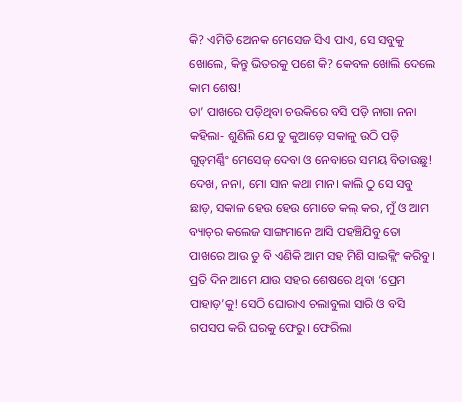କି? ଏମିତି ଅ‌େନକ ମେସେଜ ସିଏ ପାଏ, ସେ ସବୁକୁ ଖୋଲେ, କିନ୍ତୁ ଭିତରକୁ ପଶେ କି? କେବଳ ଖୋଲି ଦେଲେ କାମ ଶେଷ!
ତା’ ପାଖରେ ପଡ଼ିଥିବା ଚଉକିରେ ବସି ପଡ଼ି ନାଗା ନନା କହିଲା- ଶୁଣିଲି ଯେ ତୁ କୁଆଡ଼େ ସକାଳୁ ଉଠି ପଡ଼ି ଗୁଡ୍‌ମର୍ଣ୍ଣିଂ ମେସେଜ୍ ଦେବା ଓ ନେବାରେ ସମୟ ବିତାଉଛୁ! ଦେଖ, ନନା, ମୋ ସାନ କଥା ମାନ। କାଲି ଠୁ ସେ ସବୁ ଛାଡ଼, ସକାଳ ହେଉ ହେଉ ମୋତେ କଲ୍ କର, ମୁଁ ଓ ଆମ ବ୍ୟାଚ୍‌ର କଲେଜ ସାଙ୍ଗମାନେ ଆସି ପହଞ୍ଚିଯିବୁ ତୋ ପାଖରେ ଆଉ ତୁ ବି ଏଣିକି ଆମ ସହ ମିଶି ସାଇକ୍ଲିଂ କରିବୁ। ପ୍ରତି ଦିନ ଆମେ ଯାଉ ସହର ଶେଷରେ ଥିବା ‘ପ୍ରେମ ପାହାଡ଼’କୁ! ସେଠି ଘୋରାଏ ଚଲାବୁଲା ସାରି ଓ ବସି ଗପସପ କରି ଘରକୁ ଫେରୁ। ଫେରିଲା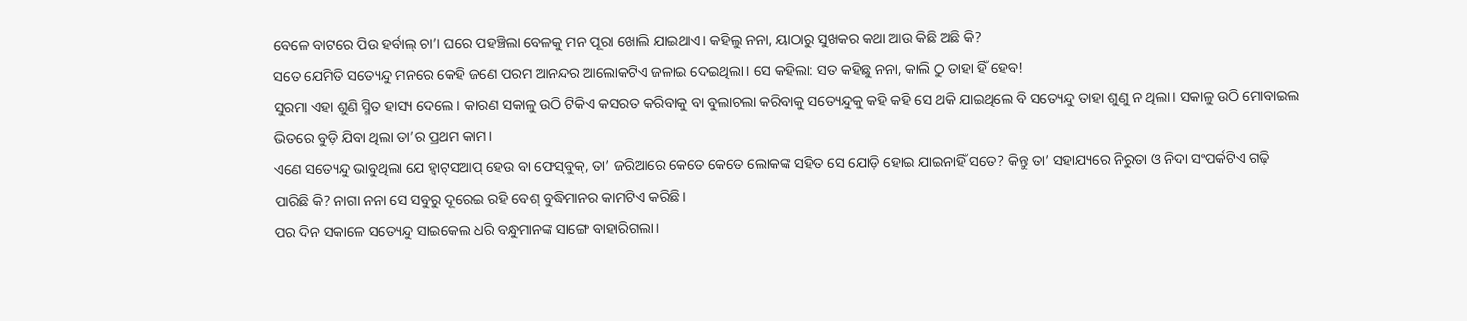ବେଳେ ବାଟରେ ପିଉ ହର୍ବାଲ୍‌ ଚା’। ଘରେ ପହଞ୍ଚିଲା ବେଳକୁ ମନ ପୂରା ଖୋଲି ଯାଇଥାଏ। କହିଲୁ ନନା, ୟାଠାରୁ ସୁଖକର କଥା ଆଉ କିଛି ଅଛି କି?
ସ‌ତେ ଯେମିତି ସତ୍ୟେନ୍ଦୁ ମନରେ କେହି ଜଣେ ପରମ ଆନନ୍ଦର ଆଲୋକଟିଏ ଜଳାଇ ଦେଇଥିଲା। ସେ କହିଲା: ସତ କହିଛୁ ନନା, କାଲି ଠୁ ତାହା ହିଁ ହେବ!
ସୁରମା ଏହା ଶୁଣି ସ୍ମିତ ହାସ୍ୟ ଦେଲେ। କାରଣ ସକାଳୁ ଉଠି ଟିକିଏ କସରତ କରିବାକୁ ବା ବୁଲାଚଲା କରିବାକୁ ସତ୍ୟେନ୍ଦୁକୁ କହି କହି ସେ ଥକି ଯାଇଥିଲେ ବି ସତ୍ୟେନ୍ଦୁ ତାହା ଶୁଣୁ ନ ଥିଲା। ସକାଳୁ ଉଠି ମୋବାଇଲ ଭିତରେ ବୁଡ଼ି ଯିବା ଥିଲା ତା’ର ପ୍ରଥମ କାମ।
ଏଣେ ସତ୍ୟେନ୍ଦୁ ଭାବୁଥିଲା ଯେ ହ୍ବାଟ୍‌ସଆପ୍‌ ହେଉ ବା ଫେସ୍‌ବୁକ୍‌, ତା’ ଜରିଆରେ କେତେ କେତେ ଲୋକଙ୍କ ସହିତ ସେ ଯୋଡ଼ି ହୋଇ ଯାଇନାହିଁ ସତେ? କିନ୍ତୁ ତା’ ସହାଯ୍ୟରେ ନିରୁତା ଓ ନିଦା ସଂପର୍କଟିଏ ଗଢ଼ି ପାରିଛି କି? ନାଗା ନନା ସେ ସବୁରୁ ଦୂରେଇ ରହି ବେଶ୍‌ ବୁଦ୍ଧିମାନର କାମଟିଏ କରିଛି।
ପର ଦିନ ସକାଳେ ସତ୍ୟେନ୍ଦୁ ସାଇକେଲ ଧରି ବନ୍ଧୁମାନଙ୍କ ସାଙ୍ଗେ ବାହାରିଗଲା।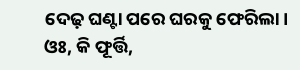ଦେଢ଼ ଘଣ୍ଟା ପରେ ଘରକୁ ଫେରିଲା। ଓଃ, କି ଫୂର୍ତ୍ତି,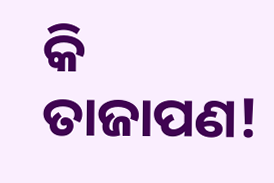କି ତାଜାପଣ!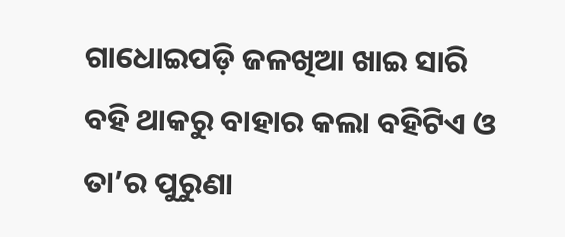ଗାଧୋଇପଡ଼ି ଜଳଖିଆ ଖାଇ ସାରି ବହି ଥାକରୁ ବାହାର କଲା ବହିଟିଏ ଓ ତା’ର ପୁରୁଣା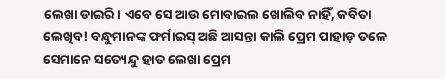ଲେଖା ଡାଇରି। ଏବେ ସେ ଆଉ ମୋବାଇଲ ଖୋଲିବ ନାହିଁ, କବିତା ଲେଖିବ! ବନ୍ଧୁମାନଙ୍କ ଫର୍ମାଇସ୍‌ ଅଛି ଆସନ୍ତା କାଲି ପ୍ରେମ ପାହାଡ଼ ତଳେ ସେମାନେ ସତ୍ୟେନ୍ଦୁ ହାତ ଲେଖା ପ୍ରେମ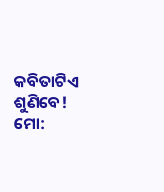କବିତାଟିଏ ଶୁଣିବେ!
ମୋ: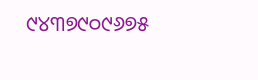୯୪୩୭୯୦୯୬୭୫